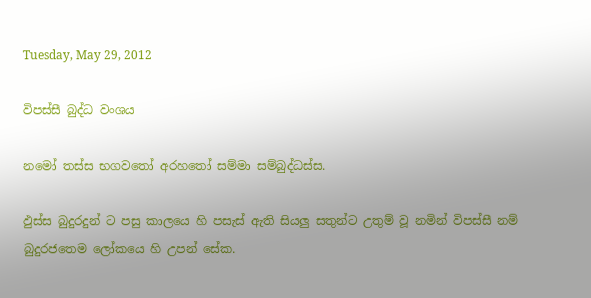Tuesday, May 29, 2012

විපස්සී බුද්ධ වංශය

නමෝ තස්ස භගවතෝ අරහතෝ සම්මා සම්බුද්ධස්ස.

ඵුස්ස බුදුරදුන් ට පසු කාලයෙ හි පසැස් ඇති සියලු සතුන්ට උතුම් වූ නමින් විපස්සී නම් බුදුරජතෙම ලෝකයෙ හි උපන් සේක.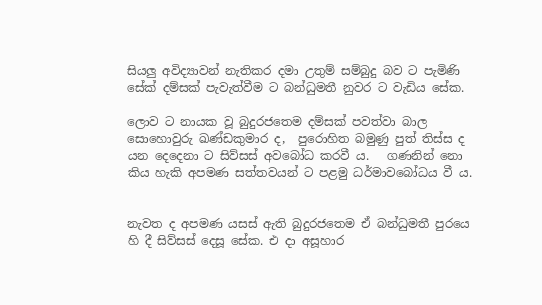සියලු අවිද්‍යාවන් නැතිකර දමා උතුම් සම්බුදු බව ට පැමිණි සේක් දම්සක් පැවැත්වීම ට බන්ධුමතී නුවර ට වැඩිය සේක.

ලොව ට නායක වූ බුදුරජතෙම දම්සක් පවත්වා බාල සොහොවුරු ඛණ්ඩකුමාර ද,  පුරොහිත බමුණු පුත් තිස්ස ද යන දෙදෙනා ට සිව්සස් අවබෝධ කරවී ය.   ගණනින් නො කිය හැකි අපමණ සත්ත‍වයන් ට පළමු ධර්මාවබෝධය වී ය.


නැවත ද අපමණ යසස් ඇති බුදුරජතෙම ඒ බන්ධුමතී පුරයෙ හි දී සිව්සස් දෙසූ සේක. එ දා අසූහාර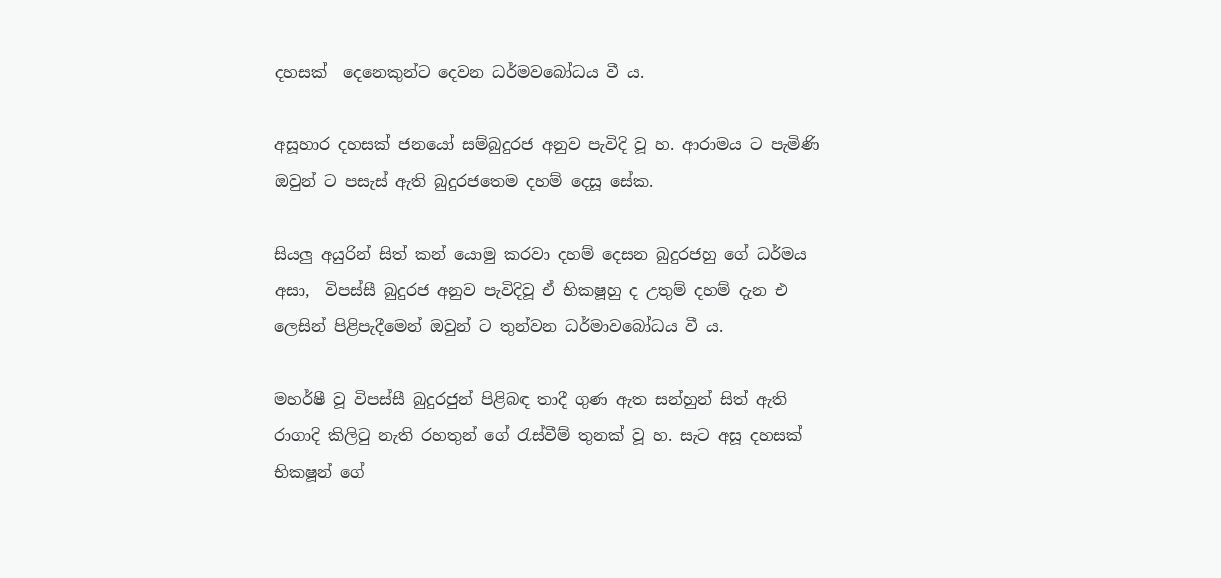දහසක්  දෙනෙකුන්ට දෙවන ධර්මවබෝධය වී ය.

අසූහාර දහසක් ජනයෝ සම්බුදුරජ අනුව පැවිදි වූ හ. ආරාමය ට පැමිණි ඔවුන් ට පසැස් ඇති බුදුරජතෙම දහම් දෙසූ සේක.

සියලු අයුරින් සිත් කන් යොමු කරවා දහම් දෙසන බුදුරජහු ගේ ධර්මය අසා,  විපස්සී බුදුරජ අනුව පැවිදිවූ ඒ භික‍ෂූහු ද උතුම් දහම් දැන එ ලෙසින් පිළිපැදීමෙන් ඔවුන් ට තුන්වන ධර්මාවබෝධය වී ය.

මහර්ෂී වූ විපස්සී බුදුරජුන් පිළිබඳ තාදී ගුණ ඇත සන්හුන් සිත් ඇති රාගාදි කිලිටු නැති රහතුන් ගේ රැස්වීම් තුනක් වූ හ. සැට අසූ දහසක් භික‍ෂූන් ගේ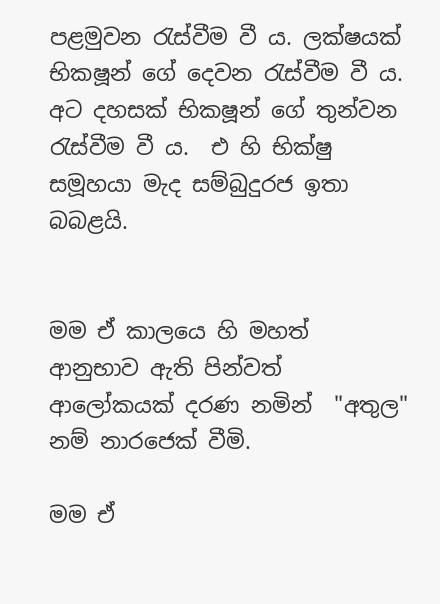පළමුවන රැස්වීම වී ය. ලක්ෂයක් භික‍ෂූන් ගේ දෙවන රැස්වීම වී ය. අට දහසක් භික‍ෂූන් ගේ තුන්වන රැස්වීම වී ය.  එ හි භික්ෂු සමූහයා මැද සම්බුදුරජ ඉතා බබළයි.


මම ඒ කාලයෙ හි මහත් ආනුභාව ඇති පින්වත් ආලෝකයක් දරණ නමින්  "අතුල" නම් නාරජෙක් වීමි.

මම ඒ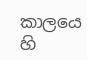කාලයෙ හි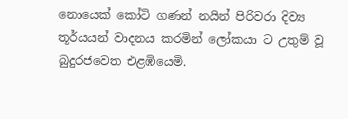නොයෙක් කෝටි ගණන් නයින් පිරිවරා දිව්‍ය තූර්යයන් වාදනය කරමින් ලෝකයා ට උතුම් වූ බුදුරජවෙත එළඹියෙමි.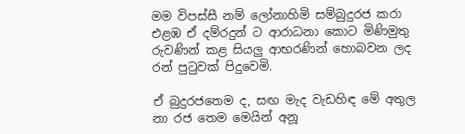මම විපස්සී නම් ලෝනාහිමි සම්බුදුරජ කරා එළඹ ඒ දම්රදුන් ට ආරාධනා කොට මිණිමුතු රුවණින් කළ සියලු ආභරණින් හොබවන ලද රන් පුටුවක් පිදුවෙමි.

ඒ බුදුරජතෙම ද, සඟ මැද වැඩහිඳ මේ අතුල නා රජ තෙම මෙයින් අනූ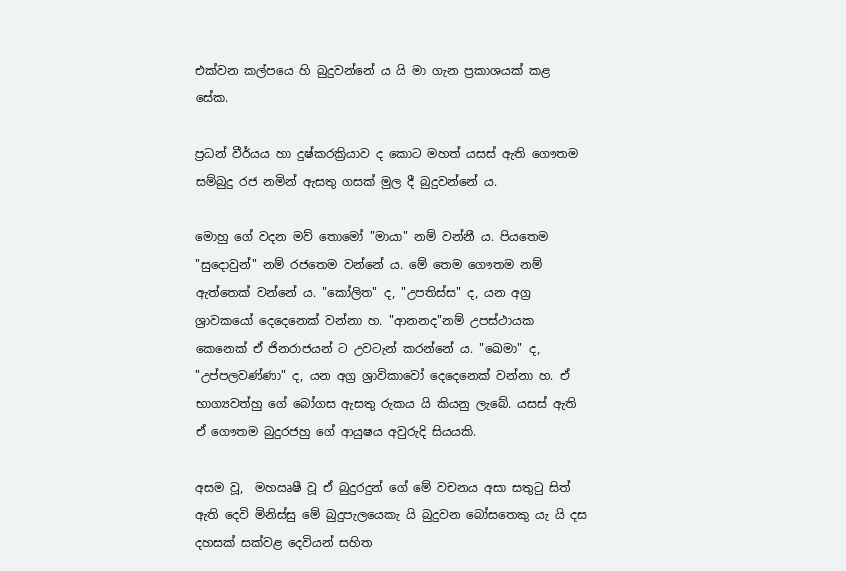එක්වන කල්පයෙ හි බුදුවන්නේ ය යි මා ගැන ප්‍රකාශයක් කළ සේක.

ප්‍රධන් වීර්යය හා දුෂ්කරක්‍රියාව ද කොට මහත් යසස් ඇති ගෞතම සම්බුදු රජ නමින් ඇසතු ගසක් මුල දී බුදුවන්නේ ය.

මොහු ගේ වදන මව් තොමෝ "මායා" නම් වන්නී ය. පියතෙම "සුදොවුන්" නම් රජතෙම වන්නේ ය. මේ තෙම ගෞතම නම් ඇත්තෙක් වන්නේ ය. "කෝලිත" ද, "උපතිස්ස" ද, යන අග්‍ර ශ්‍රාවකයෝ දෙදෙනෙක් වන්නා හ. "ආනන‍ද"නම් උපස්ථායක කෙනෙක් ඒ ජිනරාජයන් ට උවටැන් කරන්නේ ය. "ඛෙමා" ද,  "උප්පලවණ්ණා" ද, යන අග්‍ර ශ්‍රාවිකාවෝ දෙදෙනෙක් වන්නා හ. ඒ භාග්‍යවත්හු ගේ බෝගස ඇසතු රුකය යි කියනු ලැබේ. යසස් ඇති ඒ ගෞතම බුදුරජහු ගේ ආයුෂය අවුරුදි සියයකි.

අසම වූ,  මහඍෂී වූ ඒ බුදුරදුන් ගේ මේ වචනය අසා සතුටු සිත් ඇති දෙවි මිනිස්සු මේ බුදුපැලයෙකැ යි බුදුවන බෝසතෙකු යැ යි දස දහසක් සක්වළ දෙවියන් සහිත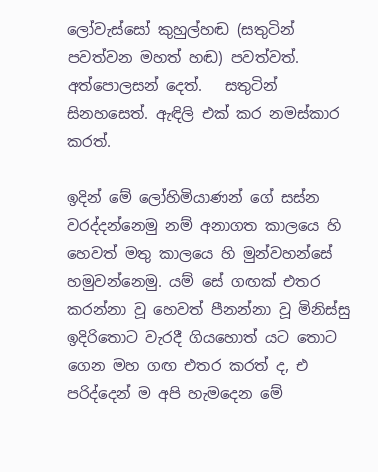ලෝවැස්සෝ කුහුල්හඬ (සතුටින් පවත්වන මහත් හඬ) පවත්වත්.   අත්පොලසන් දෙත්.   සතුටින් සිනහසෙත්. ඇඳිලි එක් කර නමස්කාර කරත්.

ඉදින් මේ ලෝහිමියාණන් ගේ සස්න වරද්දන්නෙමු නම් අනාගත කාලයෙ හි හෙවත් මතු කාලයෙ හි මුන්වහන්සේ හමුවන්නෙමු. යම් සේ ගඟක් එතර කරන්නා වූ හෙවත් පීනන්නා වූ මිනිස්සු ඉදිරිතොට වැරදී ගියහොත් යට තොට ගෙන මහ ගඟ එතර කරත් ද, එ පරිද්දෙන් ම අපි හැමදෙන මේ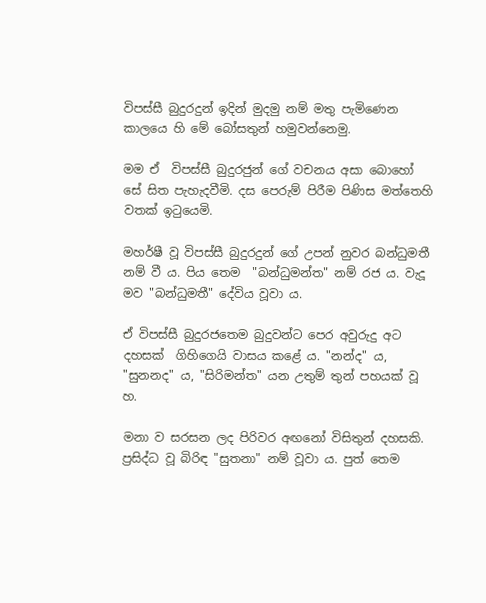විපස්සී බුදුරදුන් ඉදින් මුදමු නම් මතු පැමිණෙන කාලයෙ හි මේ බෝසතුන් හමුවන්නෙමු.

මම ඒ  විපස්සී බුදුරජුන් ගේ වචනය අසා බොහෝ සේ සිත පැහැදවීමි. දස පෙරුම් පිරීම පිණිස මත්තෙහි වතක් ඉටුයෙමි.

මහර්ෂී වූ විපස්සී බුදුරදුන් ගේ උපන් නුවර බන්ධුමතී නම් වී ය. පිය තෙම  "බන්ධුමන්ත" නම් රජ ය. වැදූ මව "බන්ධුමතී" දේවිය වූවා ය.

ඒ විපස්සී බුදුරජතෙම බුදුවන්ට පෙර අවුරුදු අට දහසක්  ගිහිගෙයි වාසය කළේ ය. "නන්ද" ය, "සුනන‍ද" ය, "සිරිමන්ත" යන උතුම් තුන් පහයක් වූ හ.

මනා ව සරසන ලද පිරිවර අඟනෝ විසිතුන් දහසකි. ප්‍රසිද්ධ වූ බිරිඳ "සුතනා" නම් වූවා ය. පුත් තෙම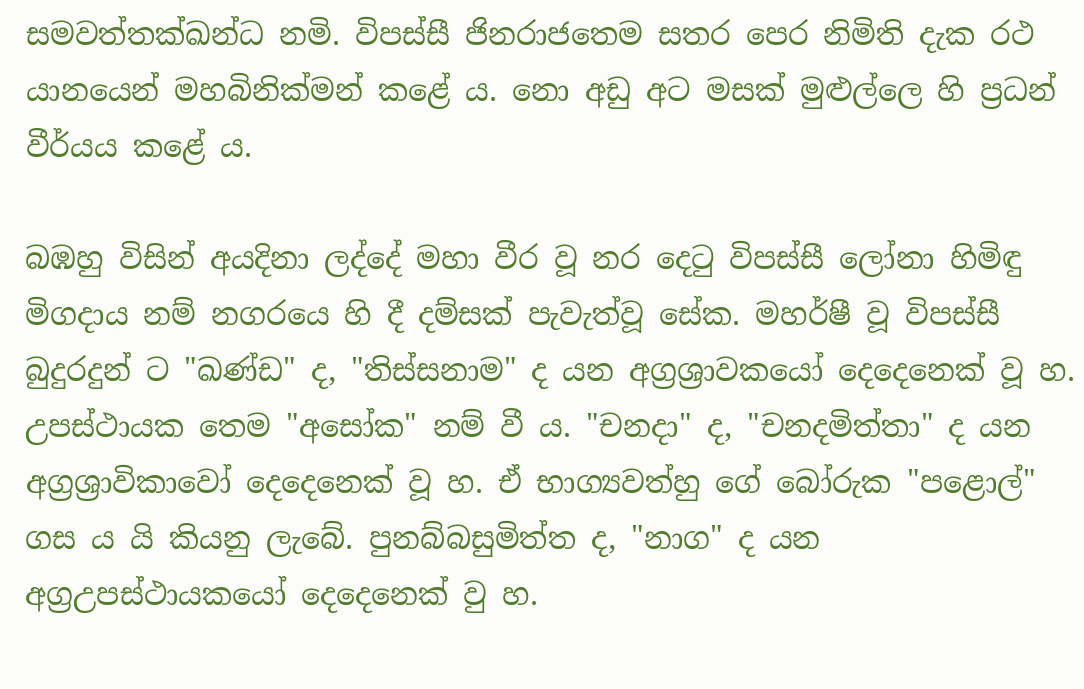සමවත්තක්ඛන්ධ නමි. විපස්සී ජිනරාජතෙම සතර පෙර නිමිති දැක රථ යානයෙන් මහබිනික්මන් කළේ ය. නො අඩු අට මසක් මුළුල්ලෙ හි ප්‍රධන් වීර්යය කළේ ය.

බඹහු විසින් අයදිනා ලද්දේ මහා වීර වූ නර දෙටු විපස්සී ලෝනා හිමිඳු මිගදාය නම් නගරයෙ හි දී දම්සක් පැවැත්වූ සේක. මහර්ෂී වූ විපස්සී බුදුරදුන් ට "ඛණ්ඩ" ද, "තිස්සනාම" ද යන අග්‍රශ්‍රාවකයෝ දෙදෙනෙක් වූ හ. උපස්ථායක තෙම "අසෝක" නම් වී ය. "චන‍දා" ද, "චන‍දමිත්තා" ද යන අග්‍රශ්‍රාවිකාවෝ දෙදෙනෙක් වූ හ. ඒ භාග්‍යවත්හු ගේ බෝරුක "පළොල්" ගස ය යි කියනු ලැබේ. පුනබ්බසුමිත්ත ද, "නාග" ද යන අග්‍රඋපස්ථායකයෝ දෙදෙනෙක් වු හ.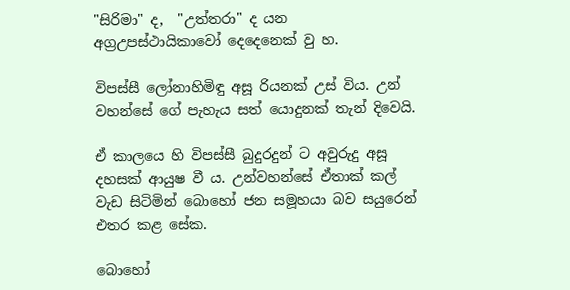"සිරිමා" ද,  "උත්තරා" ද යන අග්‍රඋපස්ථායිකාවෝ දෙදෙනෙක් වු හ.

විපස්සී ලෝනාහිමිඳු අසූ රියනක් උස් විය. උන් වහන්සේ ගේ පැහැය සත් යොදුනක් තැන් දිවෙයි.

ඒ කාලයෙ හි විපස්සී බුදුරදුන් ට අවුරුදු අසූ දහසක් ආයුෂ වී ය. උන්වහන්සේ ඒතාක් කල් වැඩ සිටිමින් බොහෝ ජන සමූහයා බව සයුරෙන් එතර කළ සේක.

බොහෝ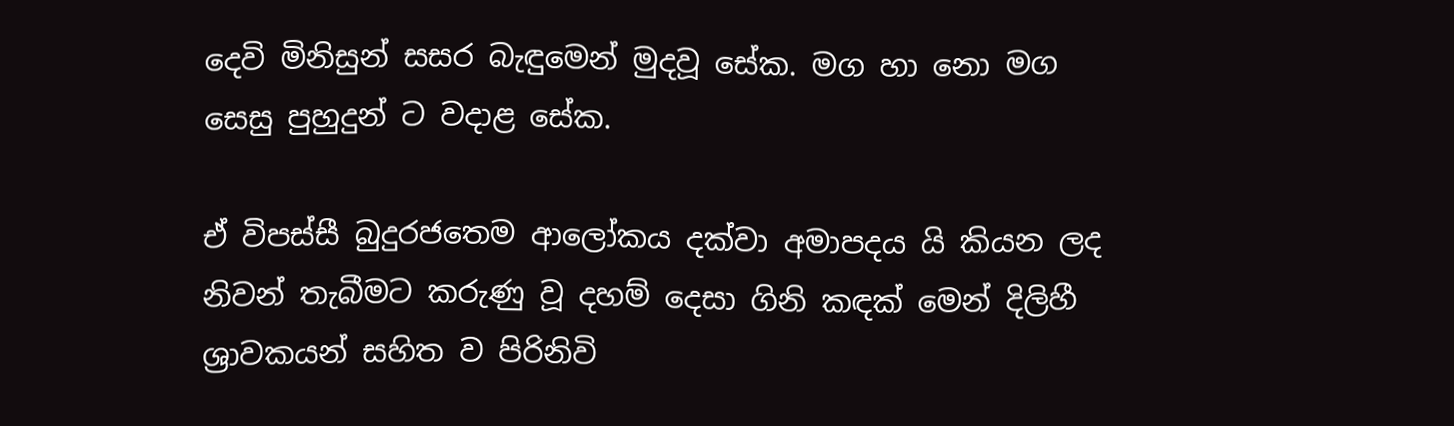දෙවි මිනිසුන් සසර බැඳුමෙන් මුදවූ සේක. මග හා නො මග සෙසු පුහුදුන් ට වදාළ සේක.

ඒ විපස්සී බුදුරජතෙම ආලෝකය දක්වා අමාපදය යි කියන ලද නිවන් තැබීමට කරුණු වූ දහම් දෙසා ගිනි කඳක් මෙන් දිලිහී ශ්‍රාවකයන් සහිත ව පිරිනිවි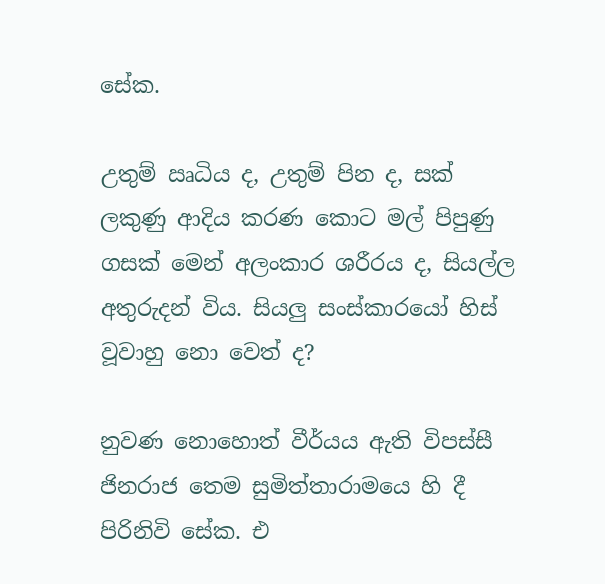සේක.

උතුම් ඍධිය ද, උතුම් පින ද, සක් ලකුණු ආදිය කරණ කොට මල් පිපුණු ගසක් මෙන් අලංකාර ශරීරය ද, සියල්ල අතුරුදන් විය. සියලු සංස්කාරයෝ හිස් වූවාහු නො වෙත් ද?

නුවණ නොහොත් වීර්යය ඇති විපස්සී ජිනරාජ තෙම සුමිත්තාරාමයෙ හි දී පිරිනිවි සේක. එ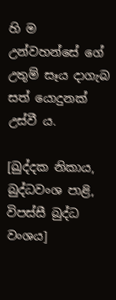හි ම උන්වහන්සේ ගේ උතුම් සෑය දාගැබ සත් යොදුනක් උස්වී ය.

[ඛුද්දක නිකාය, බුද්ධවංශ පාළි, විපස්සී බුද්ධ වංශය]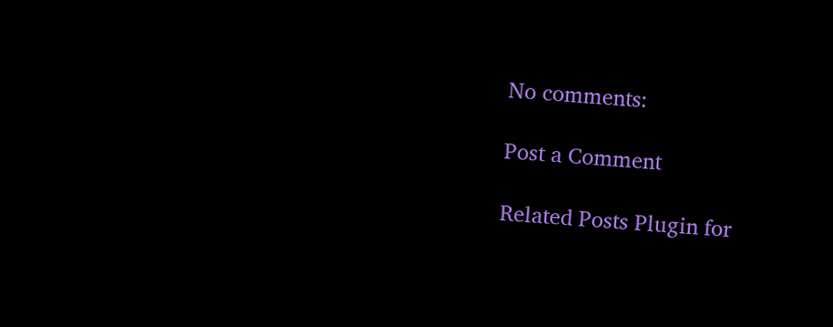No comments:

Post a Comment

Related Posts Plugin for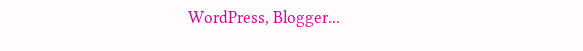WordPress, Blogger...